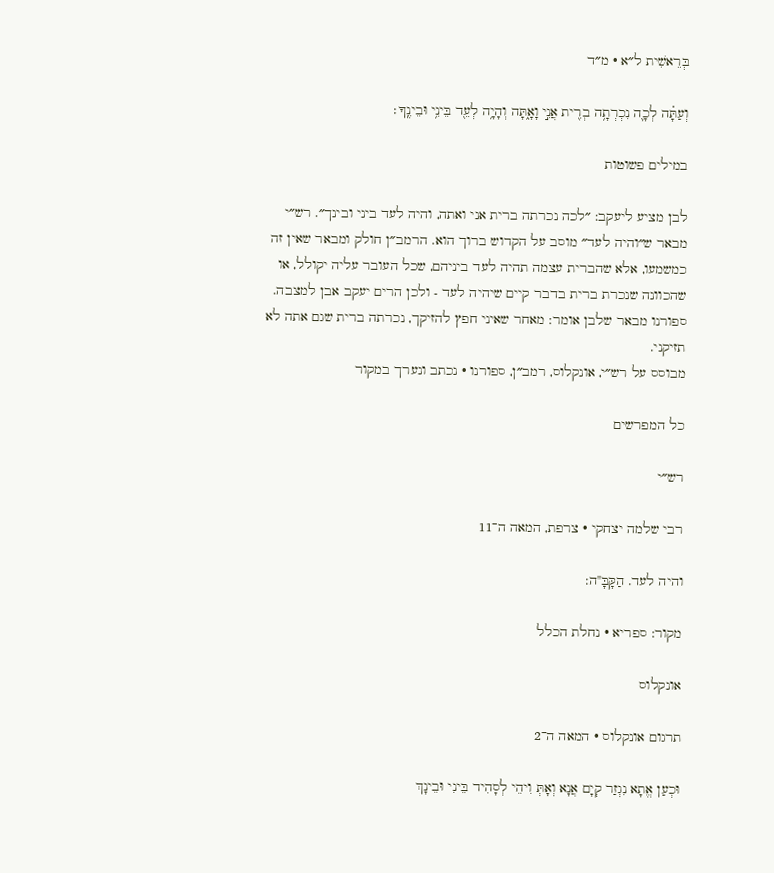בְּרֵאשִׁית ל״א · מ״ד

וְעַתָּ֗ה לְכָ֛ה נִכְרְתָ֥ה בְרִ֖ית אֲנִ֣י וָאָ֑תָּה וְהָיָ֥ה לְעֵ֖ד בֵּינִ֥י וּבֵינֶֽךָ׃

במילים פשוטות

לבן מציע ליעקב: ״לכה נכרתה ברית אני ואתה, והיה לעד ביני ובינך״. רש״י מבאר ש״והיה לעד״ מוסב על הקדוש ברוך הוא. הרמב״ן חולק ומבאר שאין זה כמשמעו, אלא שהברית עצמה תהיה לעד ביניהם, שכל העובר עליה יקולל, או שהכוונה שנכרת ברית בדבר קיים שיהיה לעד - ולכן הרים יעקב אבן למצבה. ספורנו מבאר שלבן אומר: מאחר שאיני חפץ להזיקך, נכרתה ברית שגם אתה לא תזיקני.
מבוסס על רש״י, אונקלוס, רמב״ן, ספורנו · נכתב ונערך במקור

כל המפרשים

רש״י

רבי שלמה יצחקי · צרפת, המאה ה־11

והיה לעד. הַקָּבָּ"ה:

מקור: ספריא · נחלת הכלל

אונקלוס

תרגום אונקלוס · המאה ה־2

וּכְעַן אֱתָא נִגְזַר קְיָם אֲנָא וְאָתְּ וִיהֵי לְסָהִיד בֵּינִי וּבֵינָךְ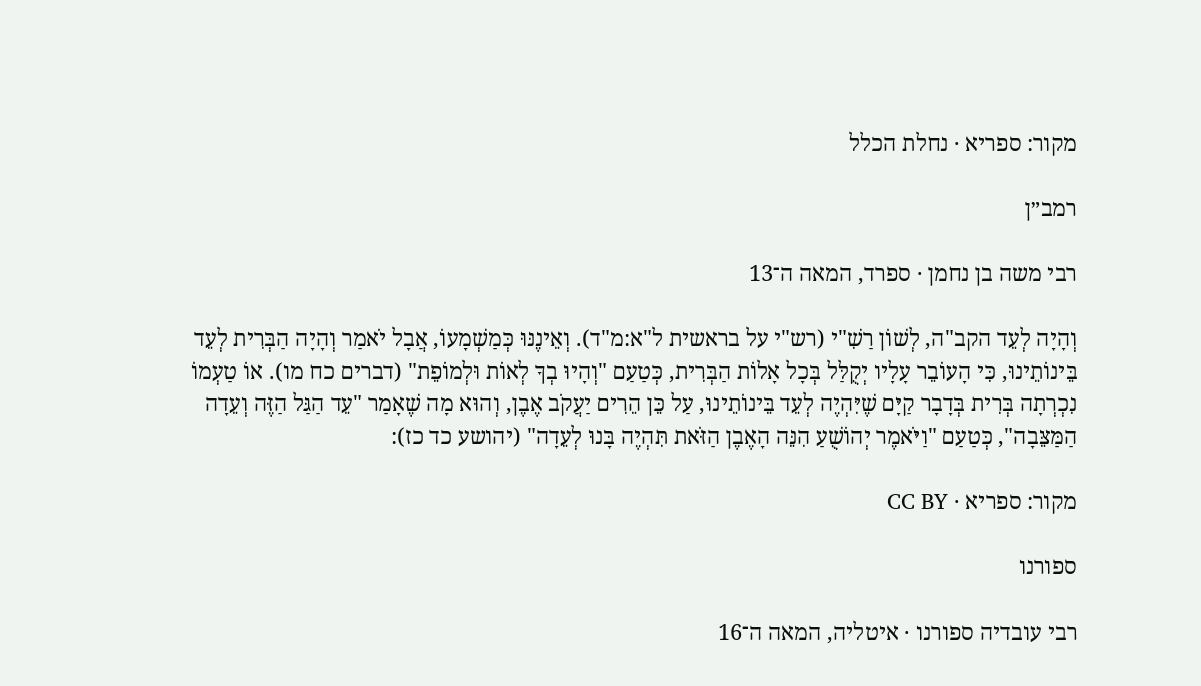מקור: ספריא · נחלת הכלל

רמב״ן

רבי משה בן נחמן · ספרד, המאה ה־13

וְהָיָה לְעֵד הקב"ה, לְשׁוֹן רַשִׁ"י (רש"י על בראשית ל"א:מ"ד). וְאֵינֶנּוּ כְּמַשְׁמָעוֹ, אֲבָל יֹאמַר וְהָיָה הַבְּרִית לְעֵד בֵּינוֹתֵינוּ, כִּי הָעוֹבֵר עָלָיו יְקֻלַּל בְּכָל אָלוֹת הַבְּרִית, כְּטַעַם "וְהָיוּ בְךָ לְאוֹת וּלְמוֹפֵת" (דברים כח מו). אוֹ טַעְמוֹ נִכְרְתָה בְּרִית בְּדָבָר קַיָּם שֶׁיִּהְיֶה לְעֵד בֵּינוֹתֵינוּ, עַל כֵּן הֵרִים יַעֲקֹב אֶבֶן, וְהוּא מָה שֶׁאָמַר "עֵד הַגַּל הַזֶּה וְעֵדָה הַמַּצֵּבָה", כְּטַעַם "וַיֹּאמֶר יְהוֹשֻׁעַ הִנֵּה הָאֶבֶן הַזֹּאת תִּהְיֶה בָּנוּ לְעֵדָה" (יהושע כד כז):

מקור: ספריא · CC BY

ספורנו

רבי עובדיה ספורנו · איטליה, המאה ה־16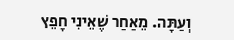וְעַתָּה. מֵאַחַר שֶׁאֵינִי חָפֵץ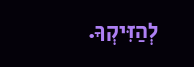לְהַזִּיקְךָ.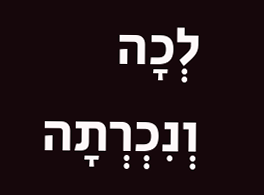לְכָה וְנִכְרְתָה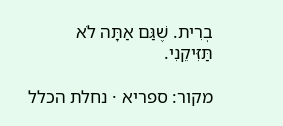בְרִית. שֶׁגַּם אַתָּה לֹא תַּזִּיקֵנִי.

מקור: ספריא · נחלת הכלל